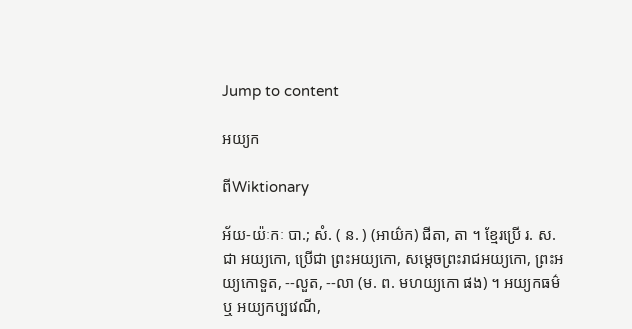Jump to content

អយ្យក

ពីWiktionary

អ័យ-យ៉ៈកៈ បា.; សំ. ( ន. ) (អាយ៌ក) ជីតា, តា ។ ខ្មែរប្រើ រ. ស. ជា អយ្យកោ, ប្រើជា ព្រះអយ្យកោ, សម្តេចព្រះរាជអយ្យកោ, ព្រះអយ្យកោទួត, --លួត, --លា (ម. ព. មហយ្យកោ ផង) ។ អយ្យកធម៌ ឬ អយ្យកប្បវេណី,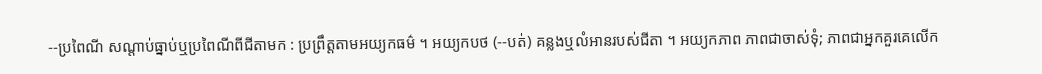--ប្រពៃណី សណ្តាប់ធ្នាប់ឬប្រពៃណីពីជីតាមក : ប្រព្រឹត្តតាមអយ្យកធម៌ ។ អយ្យកបថ (--បត់) គន្លងឬលំអានរបស់ជីតា ។ អយ្យកភាព ភាពជាចាស់ទុំ; ភាពជាអ្នកគួរគេលើក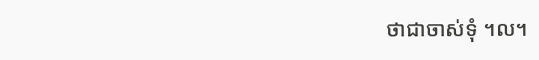ថាជាចាស់ទុំ ។ល។